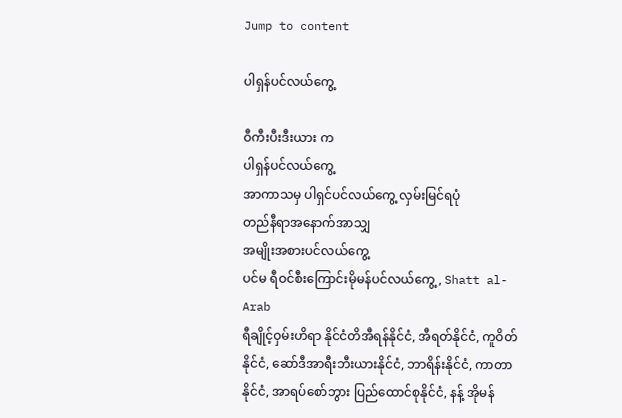Jump to content

ပါရှန်ပင်လယ်ကွေ့

ဝီကီးပီးဒီးယား က
ပါရှန်ပင်လယ်ကွေ့
အာကာသမှ ပါရှင်ပင်လယ်ကွေ့ လှမ်းမြင်ရပုံ
တည်နီရာအနောက်အာသျှ
အမျိုးအစားပင်လယ်ကွေ့
ပင်မ ရီဝင်စီးကြောင်းမိုမန်ပင်လယ်ကွေ့ , Shatt al-Arab
ရီချိုင့်ဝှမ်းဟိရာ နိုင်ငံတိအီရန်နိုင်ငံ, အီရတ်နိုင်ငံ, ကူဝိတ်နိုင်ငံ, ဆော်ဒီအာရီးဘီးယားနိုင်ငံ, ဘာရိန်းနိုင်ငံ, ကာတာနိုင်ငံ, အာရပ်စော်ဘွား ပြည်ထောင်စုနိုင်ငံ, နန့် အိုမန်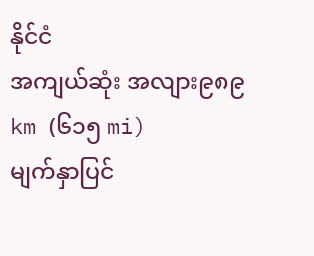နိုင်ငံ
အကျယ်ဆုံး အလျား၉၈၉ km (၆၁၅ mi)
မျက်နှာပြင်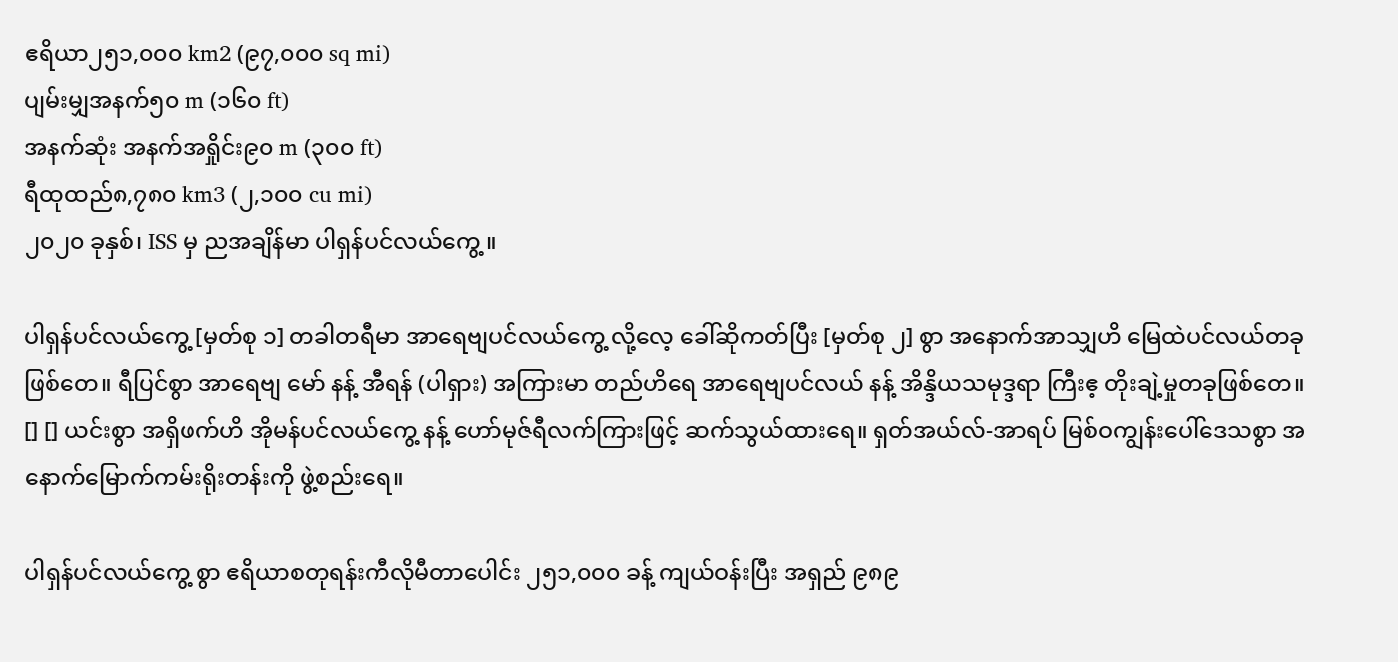ဧရိယာ၂၅၁,၀၀၀ km2 (၉၇,၀၀၀ sq mi)
ပျမ်းမျှအနက်၅၀ m (၁၆၀ ft)
အနက်ဆုံး အနက်အရှိုင်း၉၀ m (၃၀၀ ft)
ရီထုထည်၈,၇၈၀ km3 (၂,၁၀၀ cu mi)
၂၀၂၀ ခုနှစ်၊ ISS မှ ညအချိန်မာ ပါရှန်ပင်လယ်ကွေ့ ။

ပါရှန်ပင်လယ်ကွေ့ [မှတ်စု ၁] တခါတရီမာ အာရေဗျပင်လယ်ကွေ့ လို့လေ့ ခေါ်ဆိုကတ်ပြီး [မှတ်စု ၂] စွာ အနောက်အာသျှဟိ မြေထဲပင်လယ်တခုဖြစ်တေ။ ရီပြင်စွာ အာရေဗျ မော် နန့် အီရန် (ပါရှား) အကြားမာ တည်ဟိရေ အာရေဗျပင်လယ် နန့် အိန္ဒိယသမုဒ္ဒရာ ကြီးဧ့ တိုးချဲ့မှုတခုဖြစ်တေ။ [] [] ယင်းစွာ အရှိဖက်ဟိ အိုမန်ပင်လယ်ကွေ့ နန့် ဟော်မုဇ်ရီလက်ကြားဖြင့် ဆက်သွယ်ထားရေ။ ရှတ်အယ်လ်-အာရပ် မြစ်ဝကျွန်းပေါ်ဒေသစွာ အနောက်မြောက်ကမ်းရိုးတန်းကို ဖွဲ့စည်းရေ။

ပါရှန်ပင်လယ်ကွေ့ စွာ ဧရိယာစတုရန်းကီလိုမီတာပေါင်း ၂၅၁,၀၀၀ ခန့် ကျယ်ဝန်းပြီး အရှည် ၉၈၉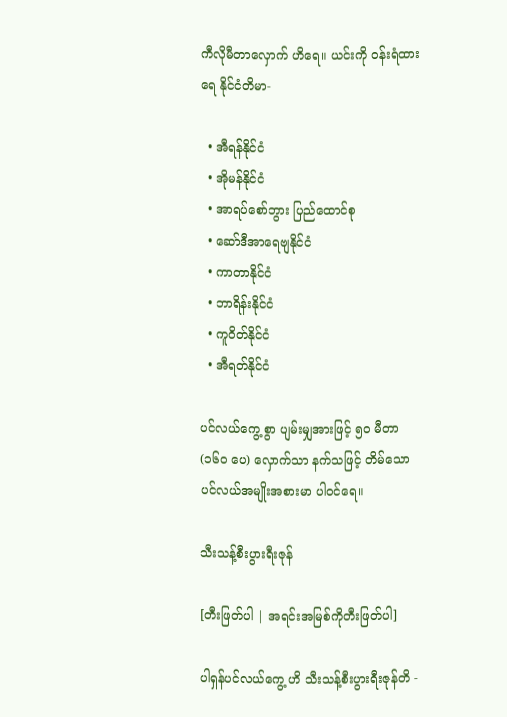ကီလိုမီတာလှောက် ဟိရေ။ ယင်းကို ဝန်းရံထားရေ နိုင်ငံတိမာ-

  • အီရန်နိုင်ငံ
  • အိုမန်နိုင်ငံ
  • အာရပ်စော်ဘွား ပြည်ထောင်စု
  • ဆော်ဒီအာရေဗျနိုင်ငံ
  • ကာတာနိုင်ငံ
  • ဘာရိန်းနိုင်ငံ
  • ကူဝိတ်နိုင်ငံ
  • အီရတ်နိုင်ငံ

ပင်လယ်ကွေ့ စွာ ပျမ်းမျှအားဖြင့် ၅၀ မီတာ (၁၆၀ ပေ) လှောက်သာ နက်သဖြင့် တိမ်သော ပင်လယ်အမျိုးအစားမာ ပါဝင်ရေ။

သီးသန့်စီးပွားရီးဇုန်

[တီးဖြတ်ပါ | အရင်းအမြစ်ကိုတီးဖြတ်ပါ]

ပါရှန်ပင်လယ်ကွေ့ ဟိ သီးသန့်စီးပွားရီးဇုန်တိ -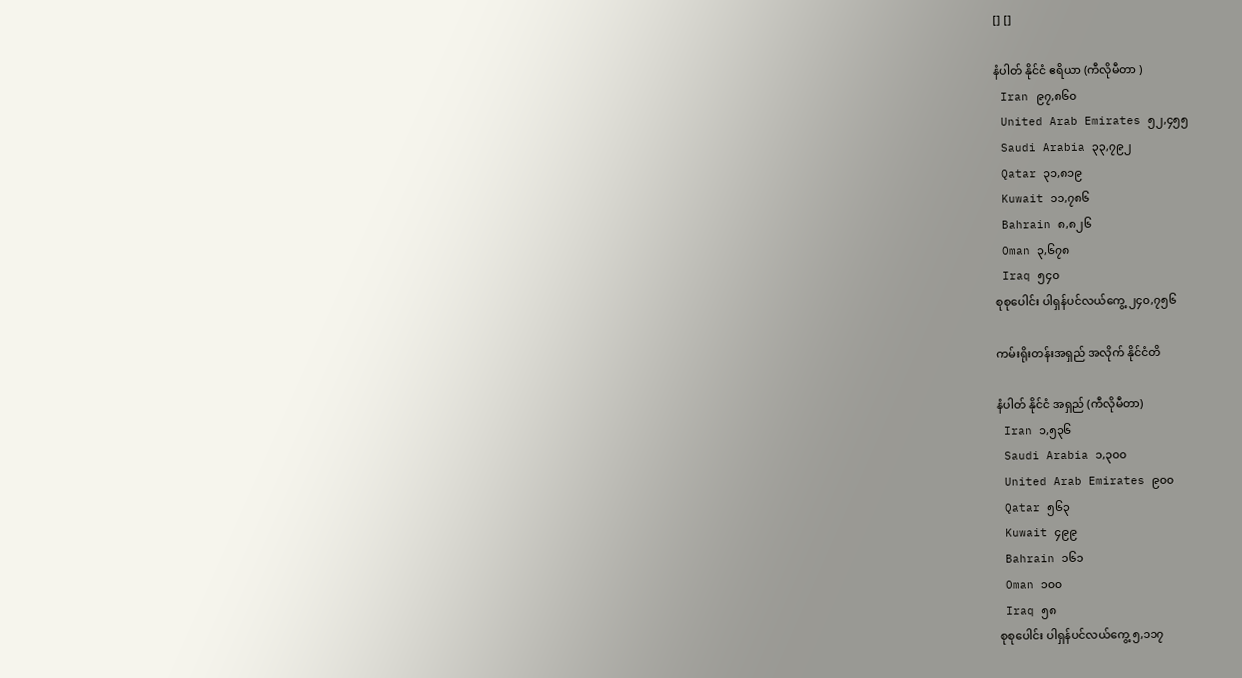[] []

နံပါတ် နိုင်ငံ ဧရိယာ (ကီလိုမီတာ )
 Iran ၉၇,၈၆၀
 United Arab Emirates ၅၂,၄၅၅
 Saudi Arabia ၃၃,၇၉၂
 Qatar ၃၁,၈၁၉
 Kuwait ၁၁,၇၈၆
 Bahrain ၈,၈၂၆
 Oman ၃,၆၇၈
 Iraq ၅၄၀
စုစုပေါင်း ပါရှန်ပင်လယ်ကွေ့ ၂၄၀,၇၅၆

ကမ်းရိုးတန်းအရှည် အလိုက် နိုင်ငံတိ

နံပါတ် နိုင်ငံ အရှည် (ကီလိုမီတာ)
 Iran ၁,၅၃၆
 Saudi Arabia ၁,၃၀၀
 United Arab Emirates ၉၀၀
 Qatar ၅၆၃
 Kuwait ၄၉၉
 Bahrain ၁၆၁
 Oman ၁၀၀
 Iraq ၅၈
စုစုပေါင်း ပါရှန်ပင်လယ်ကွေ့ ၅,၁၁၇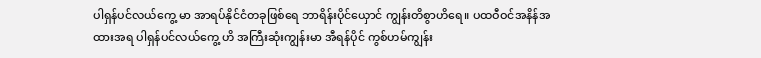ပါရှန်ပင်လယ်ကွေ့ မာ အာရပ်နိုင်ငံတခုဖြစ်ရေ ဘာရိန်းပိုင်ယှောင် ကျွန်းတိစွာဟိရေ။ ပထဝီဝင်အနိန်အထားအရ ပါရှန်ပင်လယ်ကွေ့ ဟိ အကြီးဆုံးကျွန်းမာ အီရန်ပိုင် ကွစ်ဟမ်ကျွန်း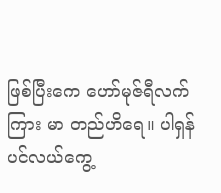ဖြစ်ပြီးကေ ဟော်မုဇ်ရီလက်ကြား မာ တည်ဟိရေ။ ပါရှန်ပင်လယ်ကွေ့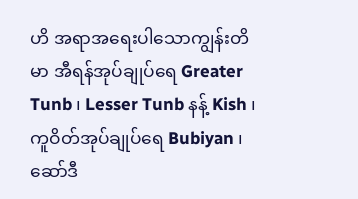ဟိ အရာအရေးပါသောကျွန်းတိမာ အီရန်အုပ်ချုပ်ရေ Greater Tunb ၊ Lesser Tunb နန့် Kish ၊ ကူဝိတ်အုပ်ချုပ်ရေ Bubiyan ၊ ဆော်ဒီ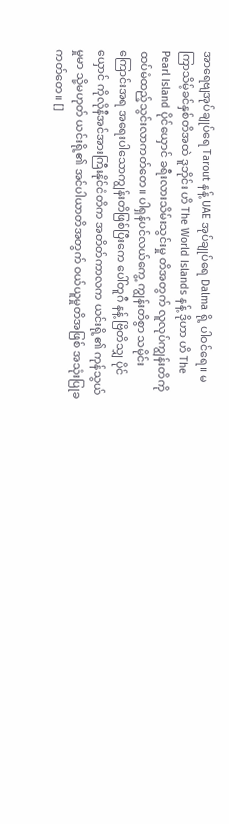အာရေဗျအုပ်ချုပ်ရေ Tarout နန့် UAE အုပ်ချုပ်ရေ Dalma ရို့ ပါဝင်ရေ။ မကြာသိမ့်ခင်နှစ်တိအထဲ ဒူဘိုင်း ဟိ The World Islands နန့် ဒိုဟာ ဟိ The Pearl Island ပိုင်ယှောင် ခရီးလားသိမ်းသွင်းမှု တိအတွက် လူလုပ်ကျွန်းတိကို ထပ်မံထည့်သွင်းလာကတ်တေ။ ပါရှန်ပင်လယ်ကွေ့ ကျွန်းတိစွာ သမိုင်းကြောင်းအရ အရေးပါသောကျွန်းတိဖြစ်ပြီးကေ ပေါ်တူဂီ နန့် ဗြိတိသျှ ပိုင်ယှောင် ကိုလိုနီအင်အားကြီးနိုင်ငံတိက အတိတ်ကာလက ယင်းရို့၏ ကုန်သွယ်မှုမာ သို့မဟုတ် ယင်းရို့၏ အင်ပါယာတိအတွက် ဝယ်ယူမှုတိအဖြစ် အသုံးပြုခကတ်တေ။ []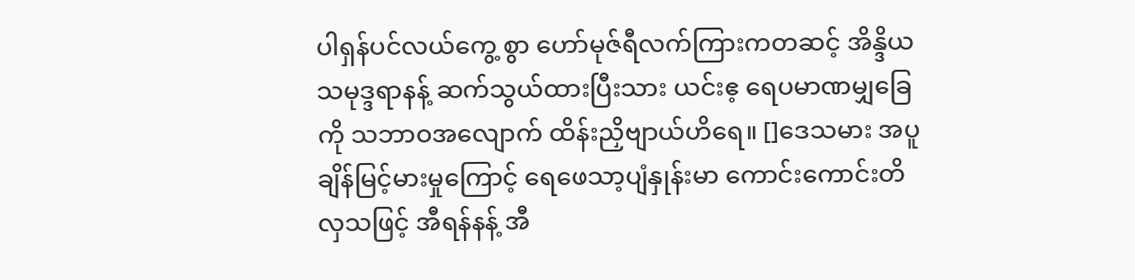ပါရှန်ပင်လယ်ကွေ့ စွာ ဟော်မုဇ်ရီလက်ကြားကတဆင့် အိန္ဒိယသမုဒ္ဒရာနန့် ဆက်သွယ်ထားပြီးသား ယင်းဧ့ ရေပမာဏမျှခြေကို သဘာဝအလျောက် ထိန်းညှိဗျာယ်ဟိရေ။ []ဒေသမား အပူချိန်မြင့်မားမှုကြောင့် ရေဖေသာ့ပျံနှုန်းမာ ကောင်းကောင်းတိလှသဖြင့် အီရန်နန့် အီ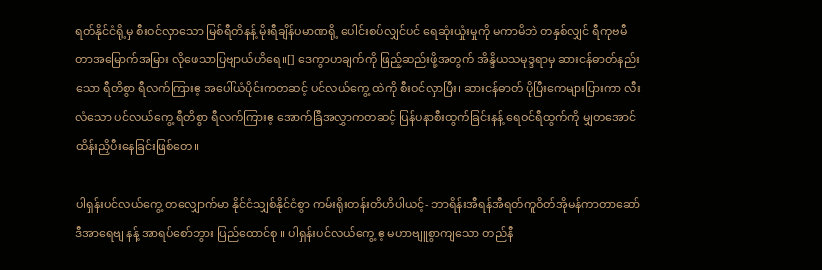ရတ်နိုင်ငံရို့မှ စီးဝင်လှာသော မြစ်ရီတိနန့် မိုးရီချိန်ပမာဏရို့ ပေါင်းစပ်လျှင်ပင် ရေဆုံးယှုံးမှုကို မကာမိဘဲ တနှစ်လျှင် ရီကုဗမီတာအမြောက်အမြား လိုဖေသာပြဗျာယ်ဟိရေ။[] ဒေကွာဟချက်ကို ဖြည့်ဆည်းဖို့အတွက် အိန္ဒိယသမုဒ္ဒရာမှ ဆားငန်ဓာတ်နည်းသော ရီတိစွာ ရီလက်ကြားဧ့ အပေါ်ယံပိုင်းကတဆင့် ပင်လယ်ကွေ့ ထဲကို စီးဝင်လှာပြီး၊ ဆားငန်ဓာတ် ပိုပြီးကေများပြားကာ လီးလံသော ပင်လယ်ကွေ့ ရီတိစွာ ရီလက်ကြားဧ့ အောက်ခြီအလွှာကတဆင့် ပြန်ပနာစီးထွက်ခြင်းနန့် ရေဝင်ရီထွက်ကို မျှတအောင် ထိန်းညှိပီးနေခြင်းဖြစ်တေ။

ပါရှန်းပင်လယ်ကွေ့ တလျှောက်မာ နိုင်ငံသျှစ်နိုင်ငံစွာ ကမ်းရိုးတန်းတိဟိပါယင့်- ဘာရိန်းအီရန်အီရတ်ကူဝိတ်အိုမန်ကာတာဆော်ဒီအာရေဗျ နန့် အာရပ်စော်ဘွား ပြည်ထောင်စု ။ ပါရှန်းပင်လယ်ကွေ့ ဧ့ မဟာဗျူစွာကျသော တည်နီ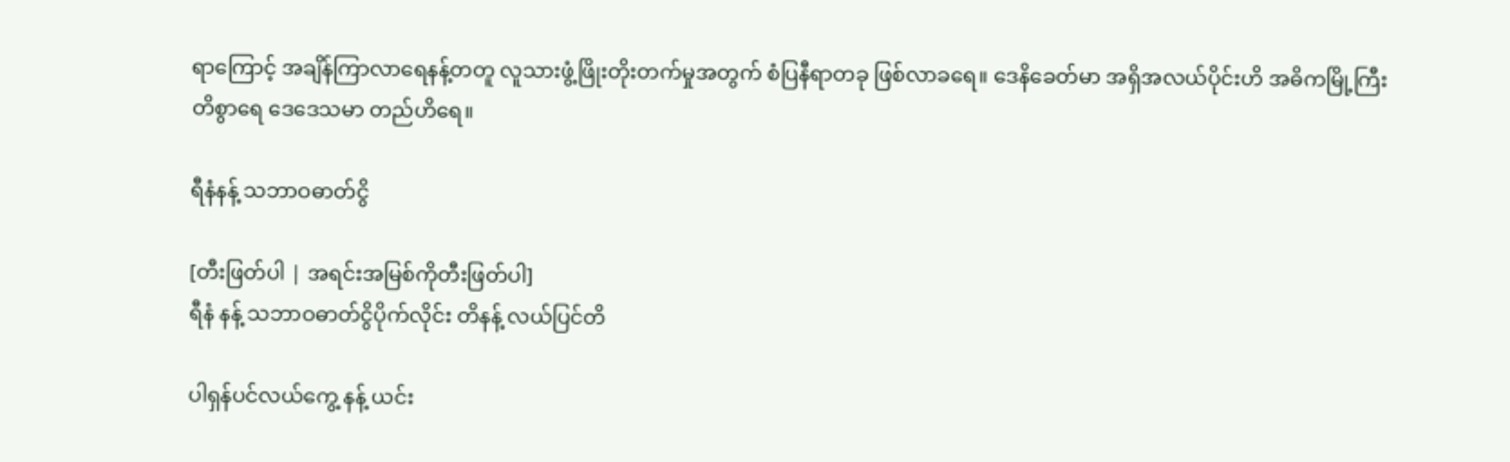ရာကြောင့် အချိန်ကြာလာရေနန့်တတူ လူသားဖွံ့ဖြိုးတိုးတက်မှုအတွက် စံပြနီရာတခု ဖြစ်လာခရေ။ ဒေနိခေတ်မာ အရှိအလယ်ပိုင်းဟိ အဓိကမြို့ကြီးတိစွာရေ ဒေဒေသမာ တည်ဟိရေ။

ရီနံနန့် သဘာဝဓာတ်ငွိ

[တီးဖြတ်ပါ | အရင်းအမြစ်ကိုတီးဖြတ်ပါ]
ရီနံ နန့် သဘာဝဓာတ်ငွိပိုက်လိုင်း တိနန့် လယ်ပြင်တိ

ပါရှန်ပင်လယ်ကွေ့ နန့် ယင်း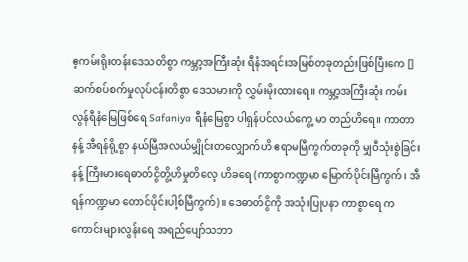ဧ့ကမ်းရိုးတန်းဒေသတိစွာ ကမ္ဘာ့အကြီးဆုံး ရီနံအရင်းအမြစ်တခုတည်းဖြစ်ပြီးကေ [] ဆက်စပ်စက်မှုလုပ်ငန်းတိစွာ ဒေသမားကို လွှမ်းမိုးထားရေ။ ကမ္ဘာ့အကြီးဆုံး ကမ်းလွန်ရီနံမြေဖြစ်ရေ Safaniya ရီနံမြေစွာ ပါရှန်ပင်လယ်ကွေ့ မာ တည်ဟိရေ။ ကာတာနန့် အီရန်ရို့စွာ နယ်မြီအလယ်မျှိုင်းတလျှောက်ဟိ ဧရာမမြီကွက်တခုကို မျှဝီသုံးစွဲခြင်းနန့် ကြီးမားရေဓာတ်ငွိတွိ့ဟိမှုတိလေ့ ဟိခရေ (ကာစွာကဏ္ဍမာ မြောက်ပိုင်းမြီကွက်၊ အီရန်ကဏ္ဍမာ တောင်ပိုင်းပါ့စ်မြီကွက်)။ ဒေဓာတ်ငွိကို အသုံးပြုပနာ ကာစွာရေ ကကောင်းများလွန်းရေ အရည်ပျော်သဘာ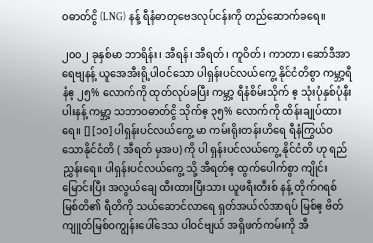ဝဓာတ်ငွိ (LNG) နန့် ရီနံဓာတုဗေဒလုပ်ငန်းကို တည်ဆောက်ခရေ။

၂၀၀၂ ခုနှစ်မာ ဘာရိန်း၊ အီရန်၊ အီရတ်၊ ကူဝိတ်၊ ကာတာ၊ ဆော်ဒီအာရေဗျနန့် ယူအေအီးရို့ပါဝင်သော ပါရှန်းပင်လယ်ကွေ့ နိုင်ငံတိစွာ ကမ္ဘာ့ရီနံဧ့ ၂၅% လောက်ကို ထုတ်လုပ်ခပြီး ကမ္ဘာ့ ရီနံစိမ်းသိုက် ဧ့ သုံးပုံနှစ်ပုံနီးပါးနန့် ကမ္ဘာ့ သဘာဝဓာတ်ငွိ သိုက်ဧ့ ၃၅% လောက်ကို ထိန်းချုပ်ထားရေ။ [] [၁၀] ပါရှန်းပင်လယ်ကွေ့ မာ ကမ်းရိုးတန်းဟိရေ ရီနံကြွယ်ဝသောနိုင်ငံတိ ( အီရတ် မှအပ) ကို ပါ ရှန်းပင်လယ်ကွေ့ နိုင်ငံတိ ဟု ရည်ညွှန်းရေ။ ပါရှန်းပင်လယ်ကွေ့ သို့ အီရတ်ဧ့ ထွက်ပေါက်စွာ ကျိုင်းမြောင်းပြီး အလွယ်ချေ ထီးထားပြီးသား ယူဖရီးတီးစ် နန့် တိုက်ဂရစ် မြစ်တိ၏ ရီတိကို သယ်ဆောင်လာရေ ရှတ်အယ်လ်အာရပ် မြစ်ဧ့ ဗိတ်ကျူတ်မြစ်ဝကျွန်းပေါ်ဒေသ ပါဝင်ဗျယ် အရှိဖက်ကမ်းကို အီ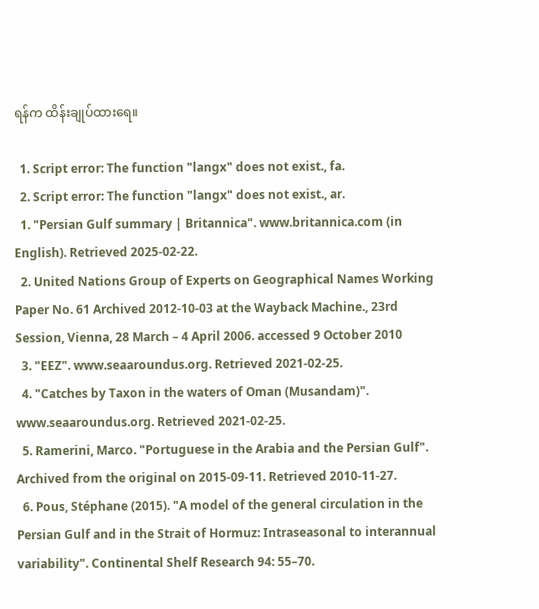ရန်က ထိန်းချုပ်ထားရေ။

  1. Script error: The function "langx" does not exist., fa.
  2. Script error: The function "langx" does not exist., ar.
  1. "Persian Gulf summary | Britannica". www.britannica.com (in English). Retrieved 2025-02-22.
  2. United Nations Group of Experts on Geographical Names Working Paper No. 61 Archived 2012-10-03 at the Wayback Machine., 23rd Session, Vienna, 28 March – 4 April 2006. accessed 9 October 2010
  3. "EEZ". www.seaaroundus.org. Retrieved 2021-02-25.
  4. "Catches by Taxon in the waters of Oman (Musandam)". www.seaaroundus.org. Retrieved 2021-02-25.
  5. Ramerini, Marco. "Portuguese in the Arabia and the Persian Gulf". Archived from the original on 2015-09-11. Retrieved 2010-11-27.
  6. Pous, Stéphane (2015). "A model of the general circulation in the Persian Gulf and in the Strait of Hormuz: Intraseasonal to interannual variability". Continental Shelf Research 94: 55–70.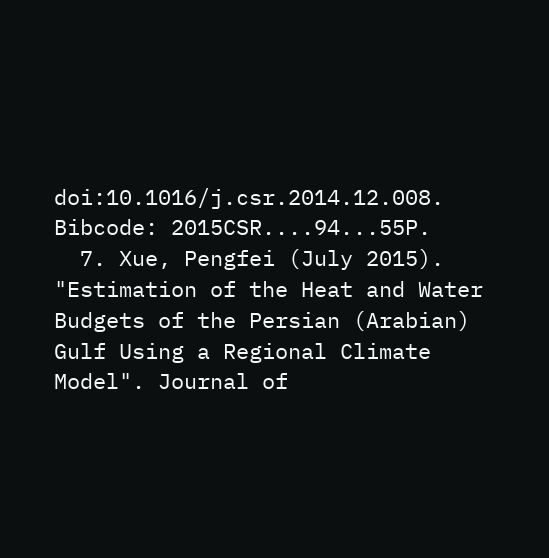doi:10.1016/j.csr.2014.12.008. Bibcode: 2015CSR....94...55P.
  7. Xue, Pengfei (July 2015). "Estimation of the Heat and Water Budgets of the Persian (Arabian) Gulf Using a Regional Climate Model". Journal of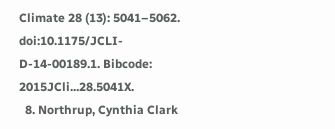Climate 28 (13): 5041–5062. doi:10.1175/JCLI-D-14-00189.1. Bibcode: 2015JCli...28.5041X.
  8. Northrup, Cynthia Clark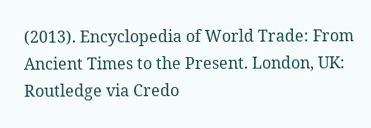(2013). Encyclopedia of World Trade: From Ancient Times to the Present. London, UK: Routledge via Credo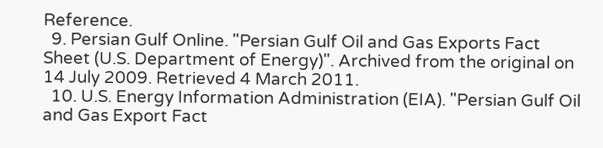Reference.
  9. Persian Gulf Online. "Persian Gulf Oil and Gas Exports Fact Sheet (U.S. Department of Energy)". Archived from the original on 14 July 2009. Retrieved 4 March 2011.
  10. U.S. Energy Information Administration (EIA). "Persian Gulf Oil and Gas Export Fact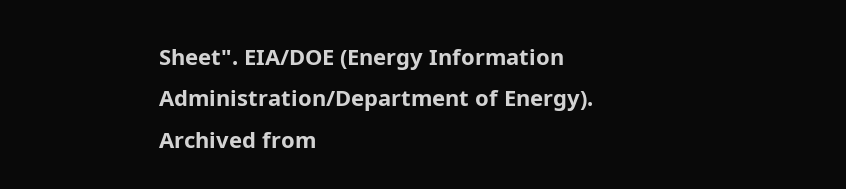Sheet". EIA/DOE (Energy Information Administration/Department of Energy). Archived from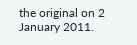the original on 2 January 2011.